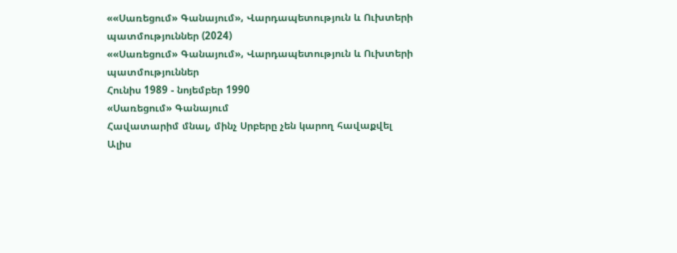««Սառեցում» Գանայում», Վարդապետություն և Ուխտերի պատմություններ (2024)
««Սառեցում» Գանայում», Վարդապետություն և Ուխտերի պատմություններ
Հունիս 1989 - նոյեմբեր 1990
«Սառեցում» Գանայում
Հավատարիմ մնալ, մինչ Սրբերը չեն կարող հավաքվել
Ալիս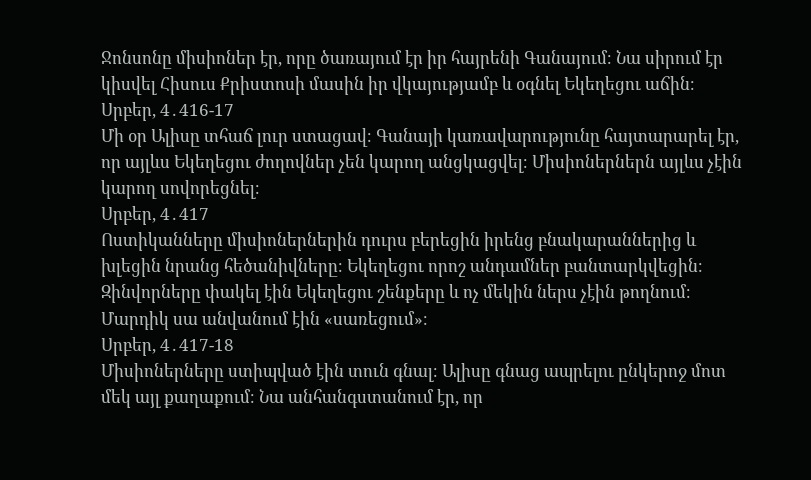Ջոնսոնը միսիոներ էր, որը ծառայում էր իր հայրենի Գանայում։ Նա սիրում էր կիսվել Հիսուս Քրիստոսի մասին իր վկայությամբ և օգնել Եկեղեցու աճին։
Սրբեր, 4․416-17
Մի օր Ալիսը տհաճ լուր ստացավ։ Գանայի կառավարությունը հայտարարել էր, որ այլևս Եկեղեցու ժողովներ չեն կարող անցկացվել։ Միսիոներներն այլևս չէին կարող սովորեցնել։
Սրբեր, 4․417
Ոստիկանները միսիոներներին դուրս բերեցին իրենց բնակարաններից և խլեցին նրանց հեծանիվները։ Եկեղեցու որոշ անդամներ բանտարկվեցին։ Զինվորները փակել էին Եկեղեցու շենքերը և ոչ մեկին ներս չէին թողնում։ Մարդիկ սա անվանում էին «սառեցում»։
Սրբեր, 4․417-18
Միսիոներները ստիպված էին տուն գնալ։ Ալիսը գնաց ապրելու ընկերոջ մոտ մեկ այլ քաղաքում։ Նա անհանգստանում էր, որ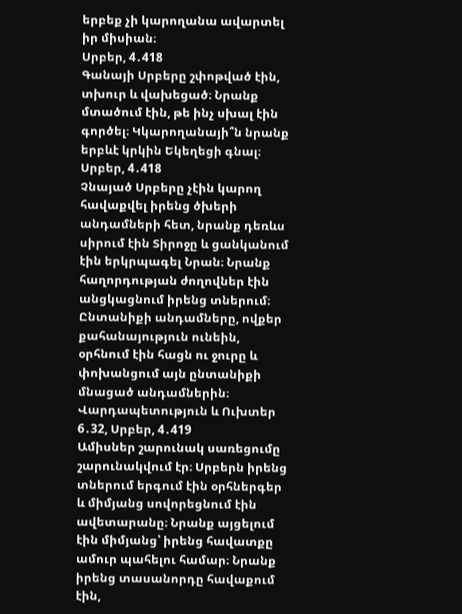երբեք չի կարողանա ավարտել իր միսիան։
Սրբեր, 4․418
Գանայի Սրբերը շփոթված էին, տխուր և վախեցած։ Նրանք մտածում էին, թե ինչ սխալ էին գործել։ Կկարողանայի՞ն նրանք երբևէ կրկին Եկեղեցի գնալ։
Սրբեր, 4․418
Չնայած Սրբերը չէին կարող հավաքվել իրենց ծխերի անդամների հետ, նրանք դեռևս սիրում էին Տիրոջը և ցանկանում էին երկրպագել Նրան։ Նրանք հաղորդության ժողովներ էին անցկացնում իրենց տներում։ Ընտանիքի անդամները, ովքեր քահանայություն ունեին, օրհնում էին հացն ու ջուրը և փոխանցում այն ընտանիքի մնացած անդամներին։
Վարդապետություն և Ուխտեր 6․32, Սրբեր, 4․419
Ամիսներ շարունակ սառեցումը շարունակվում էր։ Սրբերն իրենց տներում երգում էին օրհներգեր և միմյանց սովորեցնում էին ավետարանը։ Նրանք այցելում էին միմյանց՝ իրենց հավատքը ամուր պահելու համար։ Նրանք իրենց տասանորդը հավաքում էին,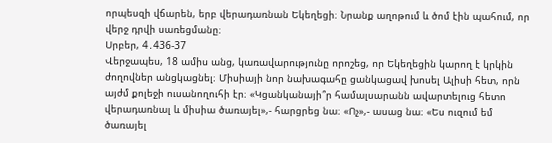որպեսզի վճարեն, երբ վերադառնան Եկեղեցի։ Նրանք աղոթում և ծոմ էին պահում, որ վերջ դրվի սառեցմանը։
Սրբեր, 4․436-37
Վերջապես, 18 ամիս անց, կառավարությունը որոշեց, որ Եկեղեցին կարող է կրկին ժողովներ անցկացնել։ Միսիայի նոր նախագահը ցանկացավ խոսել Ալիսի հետ, որն այժմ քոլեջի ուսանողուհի էր։ «Կցանկանայի՞ր համալսարանն ավարտելուց հետո վերադառնալ և միսիա ծառայել»,- հարցրեց նա։ «Ոչ»,- ասաց նա։ «Ես ուզում եմ ծառայել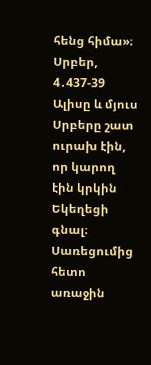հենց հիմա»։
Սրբեր, 4․437-39
Ալիսը և մյուս Սրբերը շատ ուրախ էին, որ կարող էին կրկին Եկեղեցի գնալ։ Սառեցումից հետո առաջին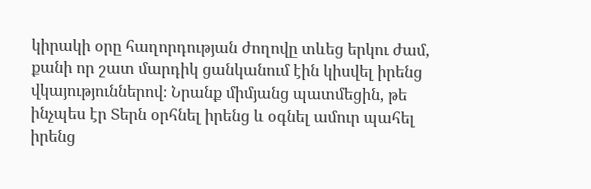կիրակի օրը հաղորդության ժողովը տևեց երկու ժամ, քանի որ շատ մարդիկ ցանկանում էին կիսվել իրենց վկայություններով։ Նրանք միմյանց պատմեցին, թե ինչպես էր Տերն օրհնել իրենց և օգնել ամուր պահել իրենց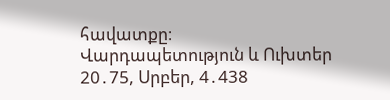հավատքը։
Վարդապետություն և Ուխտեր 20․75, Սրբեր, 4․438